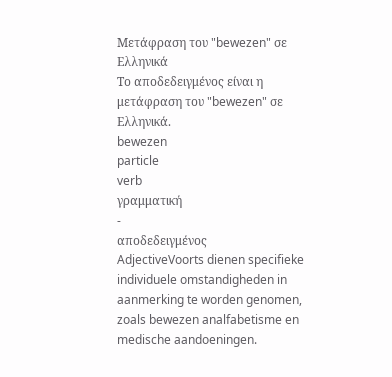Μετάφραση του "bewezen" σε Ελληνικά
Το αποδεδειγμένος είναι η μετάφραση του "bewezen" σε Ελληνικά.
bewezen
particle
verb
γραμματική
-
αποδεδειγμένος
AdjectiveVoorts dienen specifieke individuele omstandigheden in aanmerking te worden genomen, zoals bewezen analfabetisme en medische aandoeningen.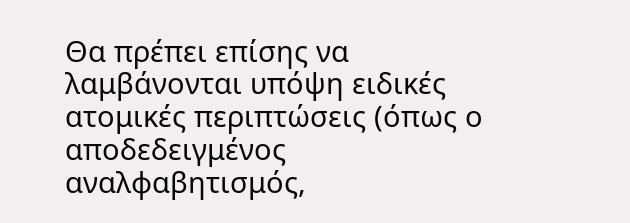Θα πρέπει επίσης να λαμβάνονται υπόψη ειδικές ατομικές περιπτώσεις (όπως ο αποδεδειγμένος αναλφαβητισμός,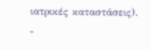ιατρικές καταστάσεις).
-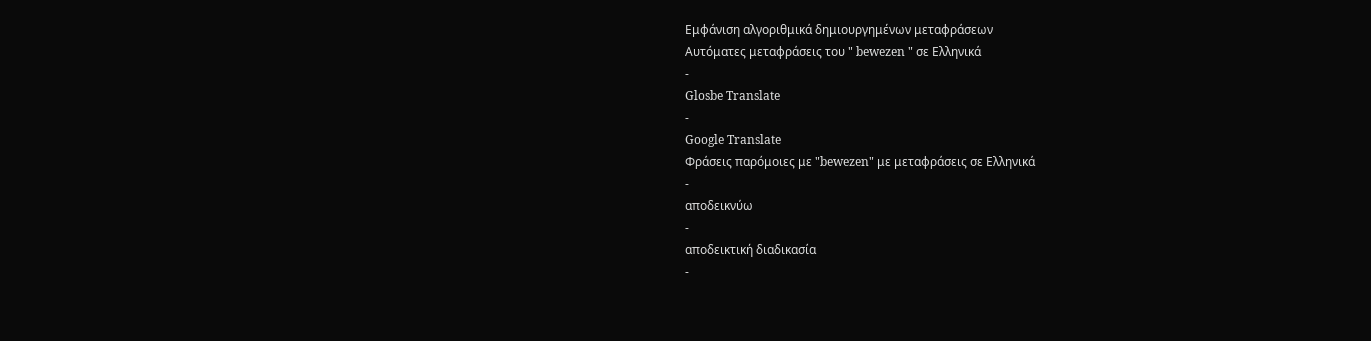Εμφάνιση αλγοριθμικά δημιουργημένων μεταφράσεων
Αυτόματες μεταφράσεις του " bewezen " σε Ελληνικά
-
Glosbe Translate
-
Google Translate
Φράσεις παρόμοιες με "bewezen" με μεταφράσεις σε Ελληνικά
-
αποδεικνύω
-
αποδεικτική διαδικασία
-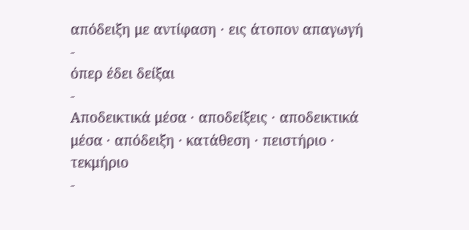απόδειξη με αντίφαση · εις άτοπον απαγωγή
-
όπερ έδει δείξαι
-
Αποδεικτικά μέσα · αποδείξεις · αποδεικτικά μέσα · απόδειξη · κατάθεση · πειστήριο · τεκμήριο
-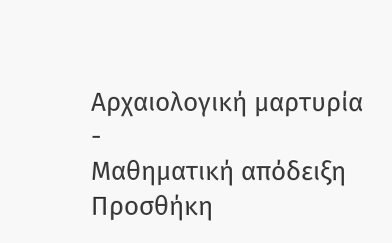Αρχαιολογική μαρτυρία
-
Μαθηματική απόδειξη
Προσθήκη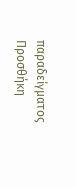παραδείγματος
Προσθήκη